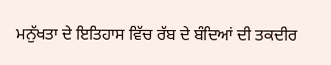ਮਨੁੱਖਤਾ ਦੇ ਇਤਿਹਾਸ ਵਿੱਚ ਰੱਬ ਦੇ ਬੰਦਿਆਂ ਦੀ ਤਕਦੀਰ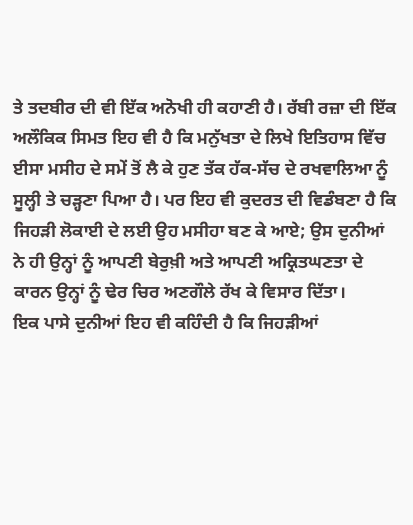ਤੇ ਤਦਬੀਰ ਦੀ ਵੀ ਇੱਕ ਅਨੋਖੀ ਹੀ ਕਹਾਣੀ ਹੈ। ਰੱਬੀ ਰਜ਼ਾ ਦੀ ਇੱਕ ਅਲੌਕਿਕ ਸਿਮਤ ਇਹ ਵੀ ਹੈ ਕਿ ਮਨੁੱਖਤਾ ਦੇ ਲਿਖੇ ਇਤਿਹਾਸ ਵਿੱਚ ਈਸਾ ਮਸੀਹ ਦੇ ਸਮੇਂ ਤੋਂ ਲੈ ਕੇ ਹੁਣ ਤੱਕ ਹੱਕ-ਸੱਚ ਦੇ ਰਖਵਾਲਿਆ ਨੂੰ ਸੂਲ੍ਹੀ ਤੇ ਚੜ੍ਹਣਾ ਪਿਆ ਹੈ। ਪਰ ਇਹ ਵੀ ਕੁਦਰਤ ਦੀ ਵਿਡੰਬਣਾ ਹੈ ਕਿ ਜਿਹੜੀ ਲੋਕਾਈ ਦੇ ਲਈ ਉਹ ਮਸੀਹਾ ਬਣ ਕੇ ਆਏ; ਉਸ ਦੁਨੀਆਂ ਨੇ ਹੀ ਉਨ੍ਹਾਂ ਨੂੰ ਆਪਣੀ ਬੇਰੁਖ਼ੀ ਅਤੇ ਆਪਣੀ ਅਕ੍ਰਿਤਘਣਤਾ ਦੇ ਕਾਰਨ ਉਨ੍ਹਾਂ ਨੂੰ ਢੇਰ ਚਿਰ ਅਣਗੌਲੇ ਰੱਖ ਕੇ ਵਿਸਾਰ ਦਿੱਤਾ।
ਇਕ ਪਾਸੇ ਦੁਨੀਆਂ ਇਹ ਵੀ ਕਹਿੰਦੀ ਹੈ ਕਿ ਜਿਹੜੀਆਂ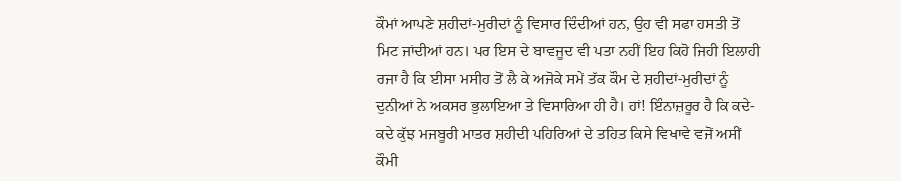ਕੌਮਾਂ ਆਪਣੇ ਸ਼ਹੀਦਾਂ-ਮੁਰੀਦਾਂ ਨੂੰ ਵਿਸਾਰ ਦਿੰਦੀਆਂ ਹਨ, ਉਹ ਵੀ ਸਫਾ ਹਸਤੀ ਤੋਂ ਮਿਟ ਜਾਂਦੀਆਂ ਹਨ। ਪਰ ਇਸ ਦੇ ਬਾਵਜੂਦ ਵੀ ਪਤਾ ਨਹੀਂ ਇਹ ਕਿਹੋ ਜਿਹੀ ਇਲਾਹੀ ਰਜਾ ਹੈ ਕਿ ਈਸਾ ਮਸੀਹ ਤੋਂ ਲੈ ਕੇ ਅਜੋਕੇ ਸਮੇਂ ਤੱਕ ਕੌਮ ਦੇ ਸ਼ਹੀਦਾਂ-ਮੁਰੀਦਾਂ ਨੂੰ ਦੁਨੀਆਂ ਨੇ ਅਕਸਰ ਭੁਲਾਇਆ ਤੇ ਵਿਸਾਰਿਆ ਹੀ ਹੈ। ਹਾਂ! ਇੰਨਾਜ਼ਰੂਰ ਹੈ ਕਿ ਕਦੇ-ਕਦੇ ਕੁੱਝ ਮਜਬੂਰੀ ਮਾਤਰ ਸ਼ਹੀਦੀ ਪਹਿਰਿਆਂ ਦੇ ਤਹਿਤ ਕਿਸੇ ਵਿਖਾਵੇ ਵਜੋਂ ਅਸੀਂ ਕੌਮੀ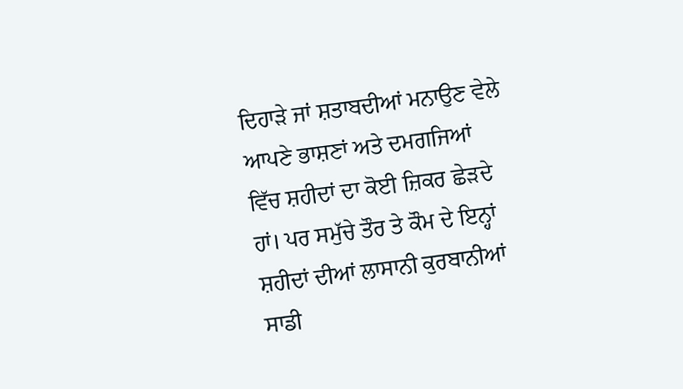ਦਿਹਾੜੇ ਜਾਂ ਸ਼ਤਾਬਦੀਆਂ ਮਨਾਉਣ ਵੇਲੇ ਆਪਣੇ ਭਾਸ਼ਣਾਂ ਅਤੇ ਦਮਗਜਿਆਂ ਵਿੱਚ ਸ਼ਹੀਦਾਂ ਦਾ ਕੋਈ ਜ਼ਿਕਰ ਛੇੜਦੇ ਹਾਂ। ਪਰ ਸਮੁੱਚੇ ਤੌਰ ਤੇ ਕੌਮ ਦੇ ਇਨ੍ਹਾਂ ਸ਼ਹੀਦਾਂ ਦੀਆਂ ਲਾਸਾਨੀ ਕੁਰਬਾਨੀਆਂ ਸਾਡੀ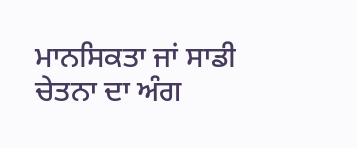ਮਾਨਸਿਕਤਾ ਜਾਂ ਸਾਡੀ ਚੇਤਨਾ ਦਾ ਅੰਗ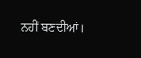ਨਹੀਂ ਬਣਦੀਆਂ।